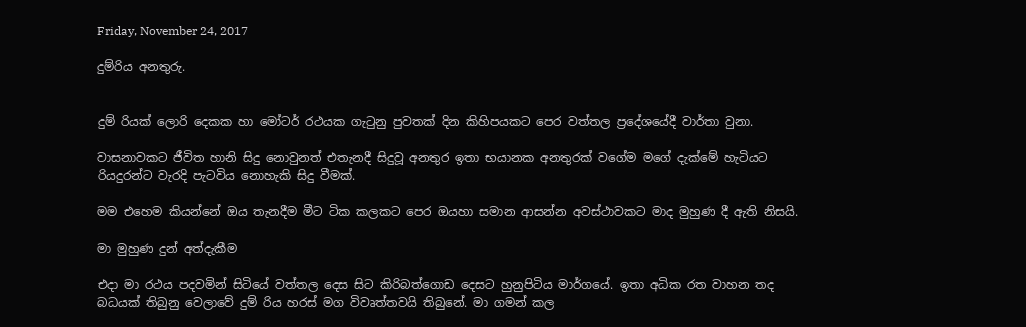Friday, November 24, 2017

දුම්රිය අනතුරු.


දුම් රියක් ලොරි දෙකක හා මෝටර් රථයක ගැටුනු පුවතක් දින කිහිපයකට පෙර වත්තල ප්‍රදේශයේදී වාර්තා වුනා.

වාසනාවකට ජීවිත හානි සිදු නොවුනත් එතැනදී සිදුවූ අනතුර ඉතා භයානක අනතුරක් වගේම මගේ දැක්මේ හැටියට රියදුරන්ට වැරදි පැටවිය නොහැකි සිදු වීමක්.

මම එහෙම කියන්නේ ඔය තැනදීම මීට ටික කලකට පෙර ඔයහා සමාන ආසන්න අවස්ථාවකට මාද මුහුණ දී ඇති නිසයි.

මා මුහුණ දුන් අත්දැකීම

එදා මා රථය පදවමින් සිටියේ වත්තල දෙස සිට කිරිබත්ගොඩ දෙසට හුනුපිටිය මාර්ගයේ. ඉතා අධික රත වාහන තද බධයක් තිබුනු වෙලාවේ දුම් රිය හරස් මග විවෘත්තවයි තිබුනේ. මා ගමන් කල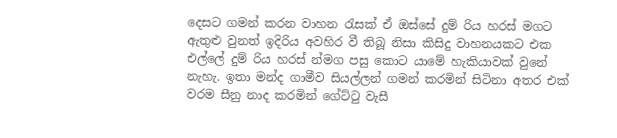දෙසට ගමන් කරන වාහන රැසක් ඒ ඔස්සේ දුම් රිය හරස් මගට ඇතුළු වුනත් ඉදිරිය අවහිර වී තිබූ නිසා කිසිදු වාහනයකට එක එල්ලේ දුම් රිය හරස් න්මග පසු කොට යාමේ හැකියාවක් වුනේ නැහැ. ඉතා මන්ද ගාමීව සියල්ලන් ගමන් කරමින් සිටිනා අතර එක් වරම සීනු නාද කරමින් ගේට්ටු වැසී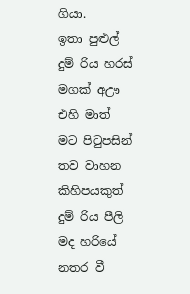ගියා.
ඉතා පුළුල් දුම් රිය හරස් මගක් අඌ එහි මාත් මට පිටුපසින් තව වාහන කිහිපයකුත් දුම් රිය පීලි මද හරියේ නතර වී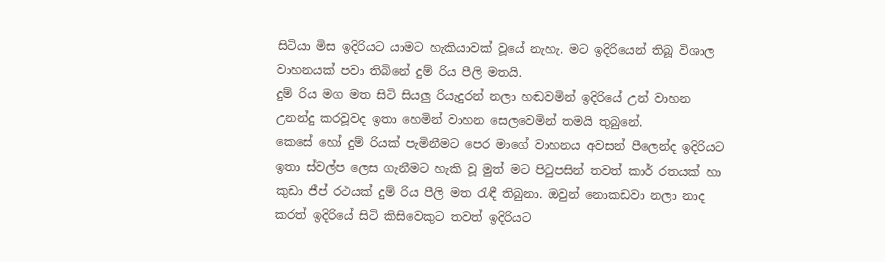සිටියා මිස ඉදිරියට යාමට හැකියාවක් වූයේ නැහැ. මට ඉදිරියෙන් තිබූ විශාල වාහනයක් පවා තිබිනේ දුම් රිය පීලි මතයි.
දුම් රිය මග මත සිටි සියලු රියැදුරන් නලා හඬවමින් ඉදිරියේ උන් වාහන උනන්දු කරවූවද ඉතා හෙමින් වාහන සෙලවෙමින් තමයි තුබුනේ.
කෙසේ හෝ දුම් රියක් පැමිනීමට පෙර මාගේ වාහනය අවසන් පීලෙන්ද ඉදිරියට ඉතා ස්වල්ප ලෙස ගැනීමට හැකි වූ මුත් මට පිටුපසින් තවත් කාර් රතයක් හා කුඩා ජීප් රථයක් දුම් රිය පීලි මත රැඳී තිබුනා. ඔවුන් නොකඩවා නලා නාද කරත් ඉදිරියේ සිටි කිසිවෙකුට තවත් ඉදිරියට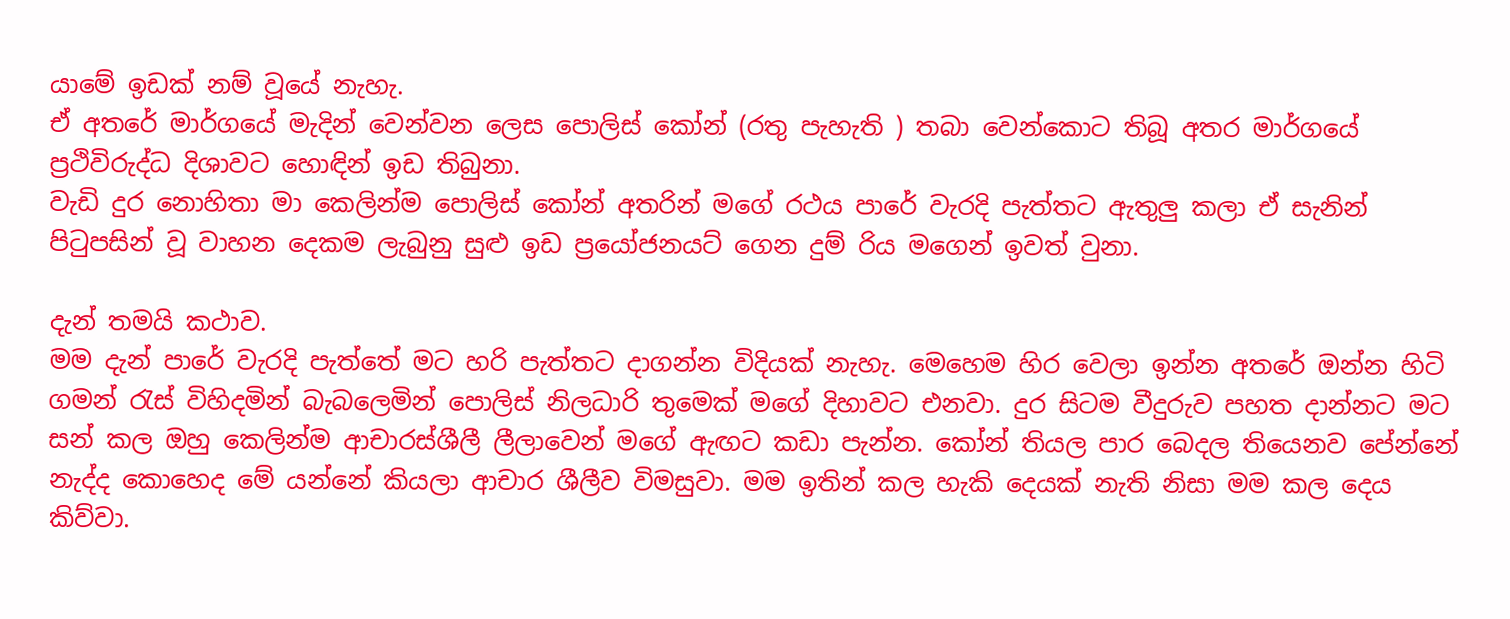යාමේ ඉඩක් නම් වූයේ නැහැ.
ඒ අතරේ මාර්ගයේ මැදින් වෙන්වන ලෙස පොලිස් කෝන් (රතු පැහැති ) තබා වෙන්කොට තිබූ අතර මාර්ගයේ ප්‍රථිවිරුද්ධ දිශාවට හොඳින් ඉඩ තිබුනා.
වැඩි දුර නොහිතා මා කෙලින්ම පොලිස් කෝන් අතරින් මගේ රථය පාරේ වැරදි පැත්තට ඇතුලු කලා ඒ සැනින් පිටුපසින් වූ වාහන දෙකම ලැබුනු සුළු ඉඩ ප්‍රයෝජනයට් ගෙන දුම් රිය මගෙන් ඉවත් වුනා.

දැන් තමයි කථාව.
මම දැන් පාරේ වැරදි පැත්තේ මට හරි පැත්තට දාගන්න විදියක් නැහැ. මෙහෙම හිර වෙලා ඉන්න අතරේ ඔන්න හිටි ගමන් රැස් විහිදමින් බැබලෙමින් පොලිස් නිලධාරි තුමෙක් මගේ දිහාවට එනවා. දුර සිටම වීදුරුව පහත දාන්නට මට සන් කල ඔහු කෙලින්ම ආචාරස්ශීලී ලීලාවෙන් මගේ ඇඟට කඩා පැන්න. කෝන් තියල පාර බෙදල තියෙනව පේන්නේ නැද්ද කොහෙද මේ යන්නේ කියලා ආචාර ශීලීව විමසුවා. මම ඉතින් කල හැකි දෙයක් නැති නිසා මම කල දෙය කිව්වා.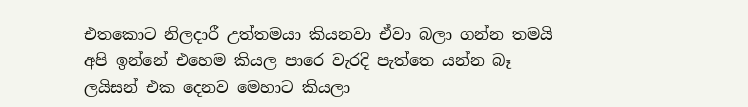එතකොට නිලදාරී උත්තමයා කියනවා ඒවා බලා ගන්න තමයි අපි ඉන්නේ එහෙම කියල පාරෙ වැරදි පැත්තෙ යන්න බෑ ලයිසන් එක දෙනව මෙහාට කියලා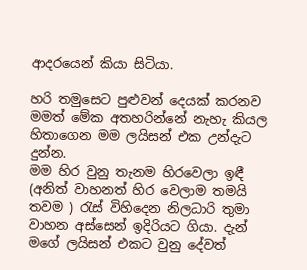ආදරයෙන් කියා සිටියා.

හරි තමුසෙට පුළුවන් දෙයක් කරනව මමත් මේක අතහරින්නේ නැහැ කියල හිතාගෙන මම ලයිසන් එක උන්දැට දුන්න.
මම හිර වුනු තැනම හිරවෙලා ඉඳී (අනිත් වාහනත් හිර වෙලාම තමයි තවම ) රැස් විහිදෙන නිලධාරි තුමා වාහන අස්සෙන් ඉදිරියට ගියා. දැන් මගේ ලයිසන් එකට වුනු දේවත්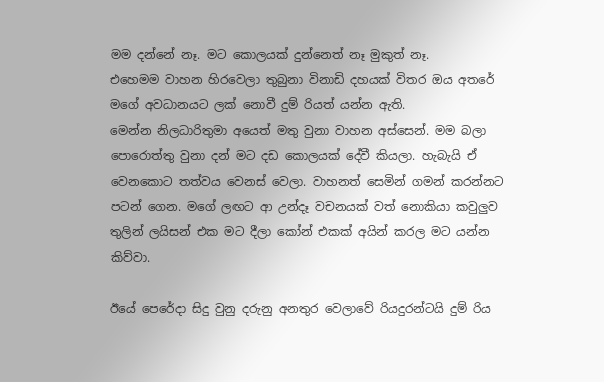මම දන්නේ නෑ. මට කොලයක් දුන්නෙත් නෑ මුකුත් නෑ.
එහෙමම වාහන හිරවෙලා තුබුනා විනාඩි දහයක් විතර ඔය අතරේ මගේ අවධානයට ලක් නොවී දුම් රියත් යන්න ඇති.
මෙන්න නිලධාරිතුමා අයෙත් මතු වුනා වාහන අස්සෙන්. මම බලා පොරොත්තු වුනා දන් මට දඩ කොලයක් දේවී කියලා. හැබැයි ඒ වෙනකොට තත්වය වෙනස් වෙලා. වාහනත් සෙමින් ගමන් කරන්නට පටන් ගෙන. මගේ ලඟට ආ උන්දෑ වචනයක් වත් නොකියා කවුලුව තුලින් ලයිසන් එක මට දීලා කෝන් එකක් අයින් කරල මට යන්න කිව්වා.

ඊයේ පෙරේදා සිදු වුනු දරුනු අනතුර වෙලාවේ රියදුරන්ටයි දුම් රිය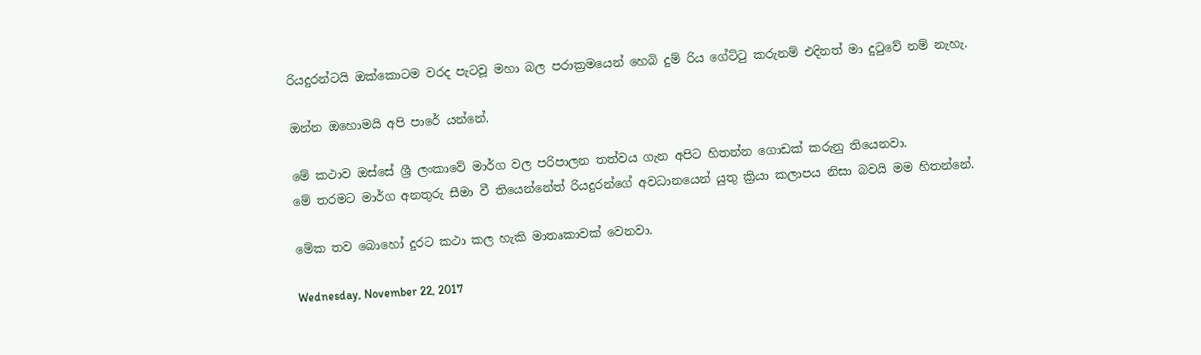රියදුරන්ටයි ඔක්කොටම වරද පැටවූ මහා බල පරාක්‍රමයෙන් හෙබි දුම් රිය ගේට්ටු කරුනම් එදිනත් මා දුටුවේ නම් නැහැ.

ඔන්න ඔහොමයි අපි පාරේ යන්නේ.

මේ කථාව ඔස්සේ ශ්‍රී ලංකාවේ මාර්ග වල පරිපාලන තත්වය ගැන අපිට හිතන්න ගොඩක් කරුනු තියෙනවා.
මේ තරමට මාර්ග අනතුරු සීමා වී තියෙන්නේත් රියදුරන්ගේ අවධානයෙන් යුතු ක්‍රියා කලාපය නිසා බවයි මම හිතන්නේ.

මේක තව බොහෝ දුරට කථා කල හැකි මාතෘකාවක් වෙනවා.

Wednesday, November 22, 2017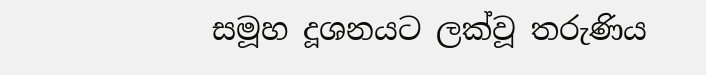සමූහ දූශනයට ලක්වූ තරුණිය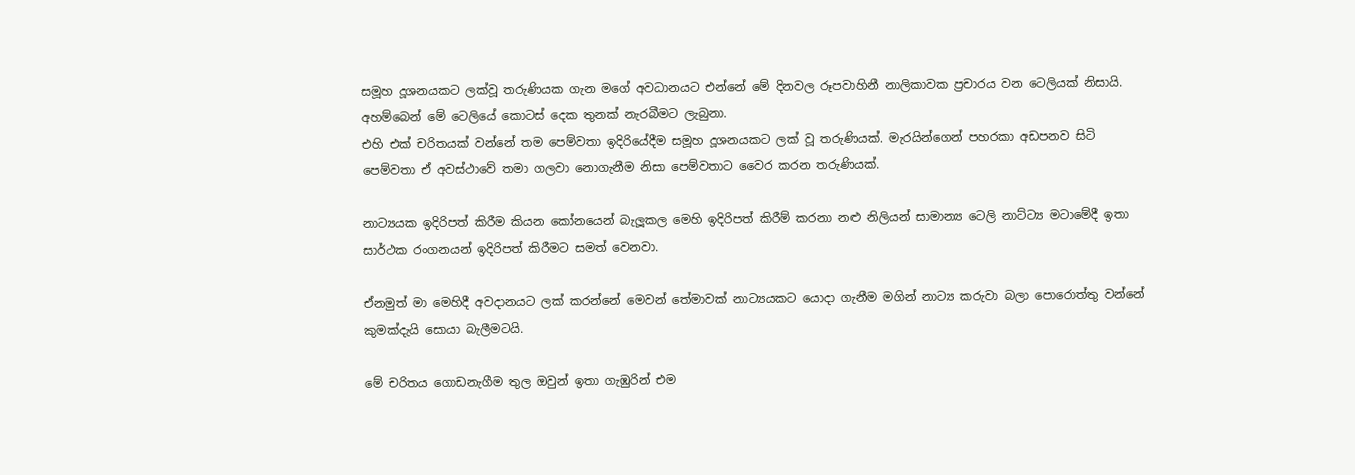සමූහ දූශනයකට ලක්වූ තරුණියක ගැන මගේ අවධානයට එන්නේ මේ දිනවල රූපවාහිනී නාලිකාවක ප්‍රචාරය වන ටෙලියක් නිසායි. අහම්බෙන් මේ ටෙලියේ කොටස් දෙක තුනක් නැරබීමට ලැබුනා.
එහි එක් චරිතයක් වන්නේ තම පෙම්වතා ඉදිරියේදීම සමූහ දූශනයකට ලක් වූ තරුණියක්. මැරයින්ගෙන් පහරකා අඩපනව සිටි පෙම්වතා ඒ අවස්ථාවේ තමා ගලවා නොගැනීම නිසා පෙම්වතාට වෛර කරන තරුණියක්.

නාට්‍යයක ඉදිරිපත් කිරීම කියන කෝනයෙන් බැලූකල මෙහි ඉදිරිපත් කිරීම් කරනා නළු නිලියන් සාමාන්‍ය ටෙලි නාට්ට්‍ය මටාමේදී ඉතා සාර්ථක රංගනයන් ඉදිරිපත් කිරීමට සමත් වෙනවා.

ඒනමුත් මා මෙහිදී අවදානයට ලක් කරන්නේ මෙවන් තේමාවක් නාට්‍යයකට යොදා ගැනීම මගින් නාට්‍ය කරුවා බලා පොරොත්තු වන්නේ කුමක්දැයි සොයා බැලීමටයි.

මේ චරිතය ගොඩනැගීම තුල ඔවුන් ඉතා ගැඹුරින් එම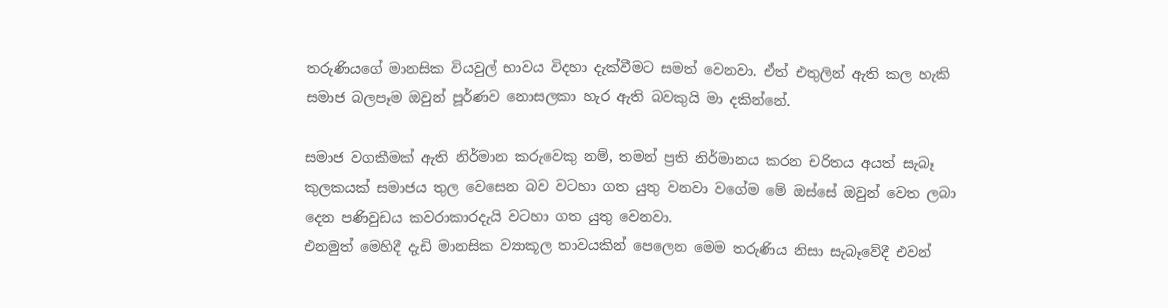තරුණියගේ මානසික වියවුල් භාවය විදහා දැක්වීමට සමත් වෙනවා. ඒත් එතුලින් ඇති කල හැකි සමාජ බලපෑම ඔවුන් පූර්ණව නොසලකා හැර ඇති බවකුයි මා දකින්නේ.

සමාජ වගකීමක් ඇති නිර්මාන කරුවෙකු නම්, තමන් ප්‍රති නිර්මානය කරන චරිතය අයත් සැබෑ කුලකයක් සමාජය තුල වෙසෙන බව වටහා ගත යුතු වනවා වගේම මේ ඔස්සේ ඔවුන් වෙත ලබා දෙන පණිවුඩය කවරාකාරදැයි වටහා ගත යුතු වෙනවා.
එනමුත් මෙහිදී දැඩි මානසික ව්‍යාකූල තාවයකින් පෙලෙන මෙම තරුණිය නිසා සැබෑවේදී එවන්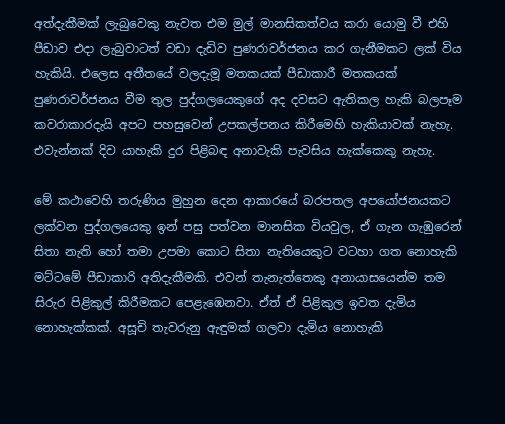අත්දැකීමක් ලැබුවෙකු නැවත එම මුල් මානසිකත්වය කරා යොමු වී එහි පීඩාව එදා ලැබුවාටත් වඩා දැඩිව පුණරාවර්ජනය කර ගැනීමකට ලක් විය හැකියි. එලෙස අතීතයේ වලදැමූ මතකයක් පීඩාකාරී මතකයක් පුණරාවර්ජනය වීම තුල පුද්ගලයෙකුගේ අද දවසට ඇතිකල හැකි බලපෑම කවරාකාරදැයි අපට පහසුවෙන් උපකල්පනය කිරීමෙහි හැකියාවක් නැහැ. එවැන්නක් දිව යාහැකි දුර පිළිබඳ අනාවැකි පැවසිය හැක්කෙකු නැහැ.

මේ කථාවෙහි තරුණිය මුහුන දෙන ආකාරයේ බරපතල අපයෝජනයකට ලක්වන පුද්ගලයෙකු ඉන් පසු පත්වන මානසික වියවුල, ඒ ගැන ගැඹුරෙන් සිතා නැති හෝ තමා උපමා කොට සිතා නැතියෙකුට වටහා ගත නොහැකි මට්ටමේ පීඩාකාරි අතිදැකීමකි. එවන් තැනැත්තෙකු අනායාසයෙන්ම තම සිරුර පිළිකුල් කිරීමකට පෙළැඹෙනවා. ඒත් ඒ පිළිකුල ඉවත දැමිය නොහැක්කක්. අසූචි තැවරුනු ඇඳුමක් ගලවා දැමිය නොහැකි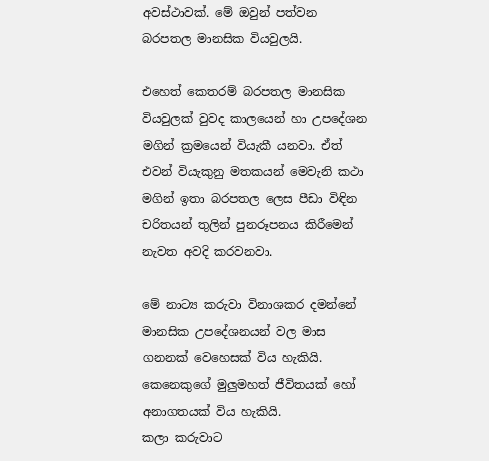අවස්ථාවක්. මේ ඔවුන් පත්වන බරපතල මානසික වියවුලයි.

එහෙත් කෙතරම් බරපතල මානසික වියවුලක් වුවද කාලයෙන් හා උපදේශන මගින් ක්‍රමයෙන් වියැකී යනවා. ඒත් එවන් වියැකුනු මතකයන් මෙවැනි කථා මගින් ඉතා බරපතල ලෙස පීඩා විඳින චරිතයන් තුලින් පුනරූපනය කිරීමෙන් නැවත අවදි කරවනවා.

මේ නාට්‍ය කරුවා විනාශකර දමන්නේ මානසික උපදේශනයන් වල මාස ගනනක් වෙහෙසක් විය හැකියි. කෙනෙකුගේ මුලුමහත් ජීවිතයක් හෝ අනාගතයක් විය හැකියි.
කලා කරුවාට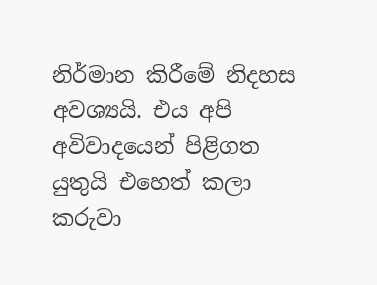නිර්මාන කිරීමේ නිදහස අවශ්‍යයි. එය අපි අවිවාදයෙන් පිළිගත යුතුයි එහෙත් කලා කරුවා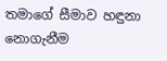තමාගේ සීමාව හඳුනා නොගැනීම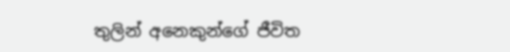තුලින් අනෙකුන්ගේ ජීවිත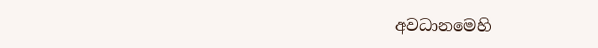අවධානමෙහි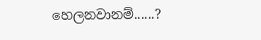හෙලනවානම්......?